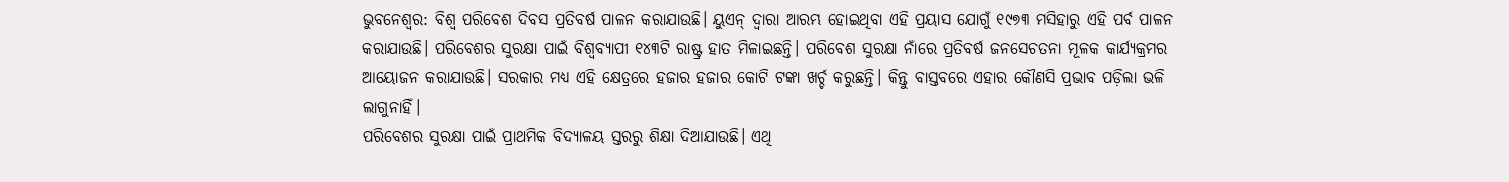ଭୁବନେଶ୍ବର: ବିଶ୍ୱ ପରିବେଶ ଦିବସ ପ୍ରତିବର୍ଷ ପାଳନ କରାଯାଉଛି। ୟୁଏନ୍ ଦ୍ବାରା ଆରମ୍ଭ ହୋଇଥିବା ଏହି ପ୍ରୟାସ ଯୋଗୁଁ ୧୯୭୩ ମସିହାରୁ ଏହି ପର୍ବ ପାଳନ କରାଯାଉଛି। ପରିବେଶର ସୁରକ୍ଷା ପାଇଁ ବିଶ୍ବବ୍ୟାପୀ ୧୪୩ଟି ରାଷ୍ଟ୍ର ହାତ ମିଳାଇଛନ୍ତି। ପରିବେଶ ସୁରକ୍ଷା ନାଁରେ ପ୍ରତିବର୍ଷ ଜନସେଚତନା ମୂଳକ କାର୍ଯ୍ୟକ୍ରମର ଆୟୋଜନ କରାଯାଉଛି। ସରକାର ମଧ୍ୟ ଏହି କ୍ଷେତ୍ରରେ ହଜାର ହଜାର କୋଟି ଟଙ୍କା ଖର୍ଚ୍ଚ କରୁଛନ୍ତି। କିନ୍ତୁ ବାସ୍ତବରେ ଏହାର କୌଣସି ପ୍ରଭାବ ପଡ଼ିଲା ଭଳି ଲାଗୁନାହିଁ।
ପରିବେଶର ସୁରକ୍ଷା ପାଇଁ ପ୍ରାଥମିକ ବିଦ୍ୟାଳୟ ସ୍ତରରୁ ଶିକ୍ଷା ଦିଆଯାଉଛି। ଏଥି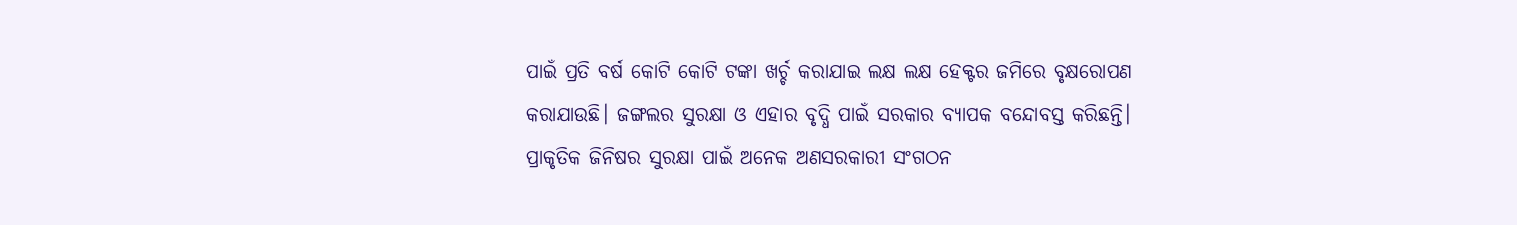ପାଇଁ ପ୍ରତି ବର୍ଷ କୋଟି କୋଟି ଟଙ୍କା ଖର୍ଚ୍ଚ କରାଯାଇ ଲକ୍ଷ ଲକ୍ଷ ହେକ୍ଟର ଜମିରେ ବୃକ୍ଷରୋପଣ କରାଯାଉଛି। ଜଙ୍ଗଲର ସୁରକ୍ଷା ଓ ଏହାର ବୃଦ୍ଧି ପାଇଁ ସରକାର ବ୍ୟାପକ ବନ୍ଦୋବସ୍ତ କରିଛନ୍ତି। ପ୍ରାକୃତିକ ଜିନିଷର ସୁରକ୍ଷା ପାଇଁ ଅନେକ ଅଣସରକାରୀ ସଂଗଠନ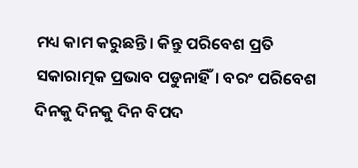ମଧ୍ୟ କାମ କରୁଛନ୍ତି। କିନ୍ତୁ ପରିବେଶ ପ୍ରତି ସକାରାତ୍ମକ ପ୍ରଭାବ ପଡୁନାହିଁ। ବରଂ ପରିବେଶ ଦିନକୁ ଦିନକୁ ଦିନ ବିପଦ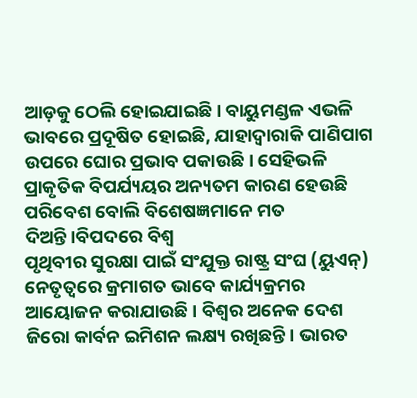ଆଡ଼କୁ ଠେଲି ହୋଇଯାଇଛି। ବାୟୁମଣ୍ଡଳ ଏଭଳି ଭାବରେ ପ୍ରଦୂଷିତ ହୋଇଛି, ଯାହାଦ୍ବାରାକି ପାଣିପାଗ ଉପରେ ଘୋର ପ୍ରଭାବ ପକାଉଛି। ସେହିଭଳି ପ୍ରାକୃତିକ ବିପର୍ଯ୍ୟୟର ଅନ୍ୟତମ କାରଣ ହେଉଛି ପରିବେଶ ବୋଲି ବିଶେଷଜ୍ଞମାନେ ମତ ଦିଅନ୍ତି।ବିପଦରେ ବିଶ୍ବ
ପୃଥିବୀର ସୁରକ୍ଷା ପାଇଁ ସଂଯୁକ୍ତ ରାଷ୍ଟ୍ର ସଂଘ (ୟୁଏନ୍) ନେତୃତ୍ୱରେ କ୍ରମାଗତ ଭାବେ କାର୍ଯ୍ୟକ୍ରମର ଆୟୋଜନ କରାଯାଉଛି । ବିଶ୍ୱର ଅନେକ ଦେଶ ଜିରୋ କାର୍ବନ ଇମିଶନ ଲକ୍ଷ୍ୟ ରଖିଛନ୍ତି। ଭାରତ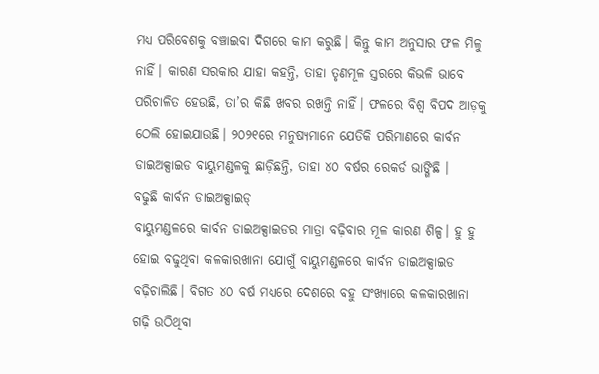ମଧ୍ୟ ପରିବେଶକୁ ବଞ୍ଚାଇବା ଦିଗରେ କାମ କରୁଛି। କିନ୍ତୁ କାମ ଅନୁସାର ଫଳ ମିଳୁ ନାହିଁ। କାରଣ ସରକାର ଯାହା କହନ୍ତି, ତାହା ତୃଣମୂଳ ସ୍ତରରେ କିଭଳି ଭାବେ ପରିଚାଳିତ ହେଉଛି, ତା’ର କିଛି ଖବର ରଖନ୍ତି ନାହିଁ। ଫଳରେ ବିଶ୍ବ ବିପଦ ଆଡ଼କୁ ଠେଲି ହୋଇଯାଉଛି। ୨୦୨୧ରେ ମନୁଷ୍ୟମାନେ ଯେତିକି ପରିମାଣରେ କାର୍ବନ ଡାଇଅକ୍ସାଇଡ ବାୟୁମଣ୍ଡଳକୁ ଛାଡ଼ିଛନ୍ତି, ତାହା ୪୦ ବର୍ଷର ରେକର୍ଡ ଭାଙ୍ଗିଛି ।
ବଢୁଛି କାର୍ବନ ଡାଇଅକ୍ସାଇଡ୍
ବାୟୁମଣ୍ଡଳରେ କାର୍ବନ ଡାଇଅକ୍ସାଇଡର ମାତ୍ରା ବଢ଼ିବାର ମୂଳ କାରଣ ଶିଳ୍ପ। ହୁ ହୁ ହୋଇ ବଢୁଥିବା କଳକାରଖାନା ଯୋଗୁଁ ବାୟୁମଣ୍ଡଳରେ କାର୍ବନ ଡାଇଅକ୍ସାଇଡ ବଢ଼ିଚାଲିଛି। ବିଗତ ୪୦ ବର୍ଷ ମଧ୍ୟରେ ଦେଶରେ ବହୁ ସଂଖ୍ୟାରେ କଳକାରଖାନା ଗଢ଼ି ଉଠିଥିବା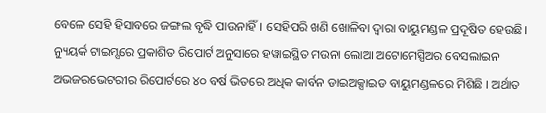ବେଳେ ସେହି ହିସାବରେ ଜଙ୍ଗଲ ବୃଦ୍ଧି ପାଉନାହିଁ। ସେହିପରି ଖଣି ଖୋଳିବା ଦ୍ବାରା ବାୟୁମଣ୍ଡଳ ପ୍ରଦୂଷିତ ହେଉଛି। ନ୍ୟୁୟର୍କ ଟାଇମ୍ସରେ ପ୍ରକାଶିତ ରିପୋର୍ଟ ଅନୁସାରେ ହୱାଇସ୍ଥିତ ମଉନା ଲୋଆ ଅଟୋମେସ୍ପିଅର ବେସଲାଇନ ଅଭଜରଭେଟରୀର ରିପୋର୍ଟରେ ୪୦ ବର୍ଷ ଭିତରେ ଅଧିକ କାର୍ବନ ଡାଇଅକ୍ସାଇଡ ବାୟୁମଣ୍ଡଳରେ ମିଶିଛି । ଅର୍ଥାତ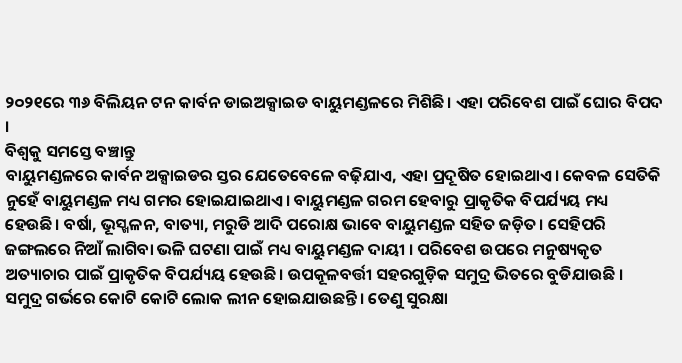୨୦୨୧ରେ ୩୬ ବିଲିୟନ ଟନ କାର୍ବନ ଡାଇଅକ୍ସାଇଡ ବାୟୁମଣ୍ଡଳରେ ମିଶିଛି। ଏହା ପରିବେଶ ପାଇଁ ଘୋର ବିପଦ ।
ବିଶ୍ବକୁ ସମସ୍ତେ ବଞ୍ଚାନ୍ତୁ
ବାୟୁମଣ୍ଡଳରେ କାର୍ବନ ଅକ୍ସାଇଡର ସ୍ତର ଯେତେବେଳେ ବଢ଼ିଯାଏ, ଏହା ପ୍ରଦୂଷିତ ହୋଇଥାଏ। କେବଳ ସେତିକି ନୁହେଁ ବାୟୁମଣ୍ଡଳ ମଧ୍ୟ ଗମର ହୋଇଯାଇଥାଏ। ବାୟୁମଣ୍ଡଳ ଗରମ ହେବାରୁ ପ୍ରାକୃତିକ ବିପର୍ଯ୍ୟୟ ମଧ୍ୟ ହେଉଛି। ବର୍ଷା, ଭୂସ୍ଖଳନ, ବାତ୍ୟା, ମରୁଡି ଆଦି ପରୋକ୍ଷ ଭାବେ ବାୟୁମଣ୍ଡଳ ସହିତ ଜଡ଼ିତ। ସେହିପରି ଜଙ୍ଗଲରେ ନିଆଁ ଲାଗିବା ଭଳି ଘଟଣା ପାଇଁ ମଧ୍ୟ ବାୟୁମଣ୍ଡଳ ଦାୟୀ । ପରିବେଶ ଉପରେ ମନୁଷ୍ୟକୃତ ଅତ୍ୟାଚାର ପାଇଁ ପ୍ରାକୃତିକ ବିପର୍ଯ୍ୟୟ ହେଉଛି। ଉପକୂଳବର୍ତ୍ତୀ ସହରଗୁଡ଼ିକ ସମୁଦ୍ର ଭିତରେ ବୁଡିଯାଉଛି । ସମୁଦ୍ର ଗର୍ଭରେ କୋଟି କୋଟି ଲୋକ ଲୀନ ହୋଇଯାଉଛନ୍ତି। ତେଣୁ ସୁରକ୍ଷା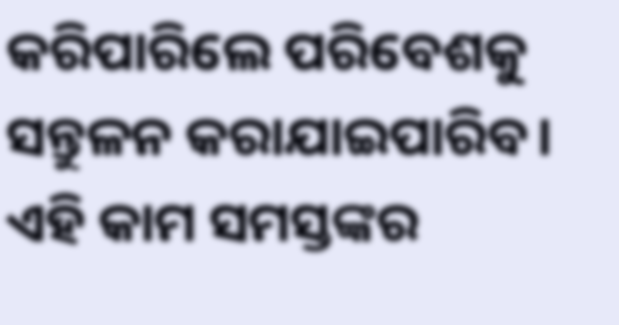କରିପାରିଲେ ପରିବେଶକୁ ସନ୍ତୁଳନ କରାଯାଇପାରିବ। ଏହି କାମ ସମସ୍ତଙ୍କର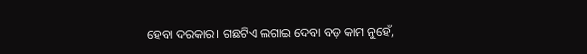ହେବା ଦରକାର। ଗଛଟିଏ ଲଗାଇ ଦେବା ବଡ଼ କାମ ନୁହେଁ,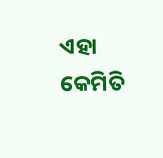ଏହା କେମିତି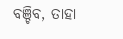ବଞ୍ଚିବ, ତାହା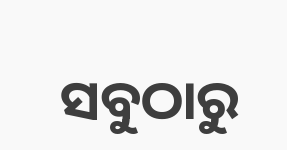ସବୁଠାରୁ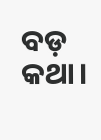ବଡ଼ କଥା।